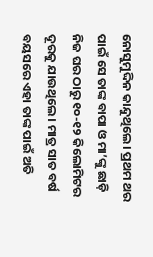ନୋସୁମୁଦ୍ଦିନ କାନ୍ଦୁଥିଲେ। ପ୍ରଥମ ଥର ପାଇଁ ସେ ତାଙ୍କ ବାପା ଓ ମା’ଙ୍କୁ ଛାଡ଼ି ନିଜ ଘର ଠାରୁ ୧୦-୧୨ କିଲୋମିଟର ଦୂରକୁ ଯାଉଥିଲେ । ମାତ୍ର ସାତ ବର୍ଷ ବୟସରେ ଏହା ତାଙ୍କ ପାଇଁ ଅତି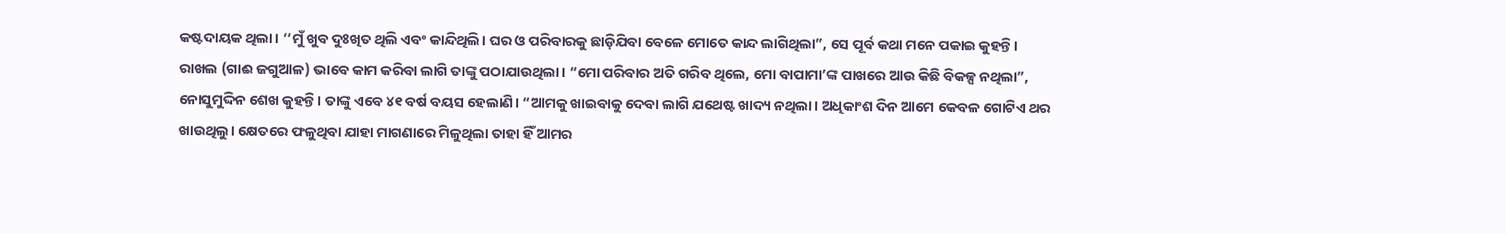କଷ୍ଟଦାୟକ ଥିଲା। ‘‘ମୁଁ ଖୁବ ଦୁଃଖିତ ଥିଲି ଏବଂ କାନ୍ଦିଥିଲି। ଘର ଓ ପରିବାରକୁ ଛାଡ଼ିଯିବା ବେଳେ ମୋତେ କାନ୍ଦ ଲାଗିଥିଲା”, ସେ ପୂର୍ବ କଥା ମନେ ପକାଇ କୁହନ୍ତି।
ରାଖଲ (ଗାଈ ଜଗୁଆଳ) ଭାବେ କାମ କରିବା ଲାଗି ତାଙ୍କୁ ପଠାଯାଉଥିଲା। “ମୋ ପରିବାର ଅତି ଗରିବ ଥିଲେ, ମୋ ବାପାମା’ଙ୍କ ପାଖରେ ଆଉ କିଛି ବିକଳ୍ପ ନଥିଲା”, ନୋସୁମୁଦ୍ଦିନ ଶେଖ କୁହନ୍ତି। ତାଙ୍କୁ ଏବେ ୪୧ ବର୍ଷ ବୟସ ହେଲାଣି। “ଆମକୁ ଖାଇବାକୁ ଦେବା ଲାଗି ଯଥେଷ୍ଟ ଖାଦ୍ୟ ନଥିଲା। ଅଧିକାଂଶ ଦିନ ଆମେ କେବଳ ଗୋଟିଏ ଥର ଖାଉଥିଲୁ। କ୍ଷେତରେ ଫଳୁଥିବା ଯାହା ମାଗଣାରେ ମିଳୁଥିଲା ତାହା ହିଁ ଆମର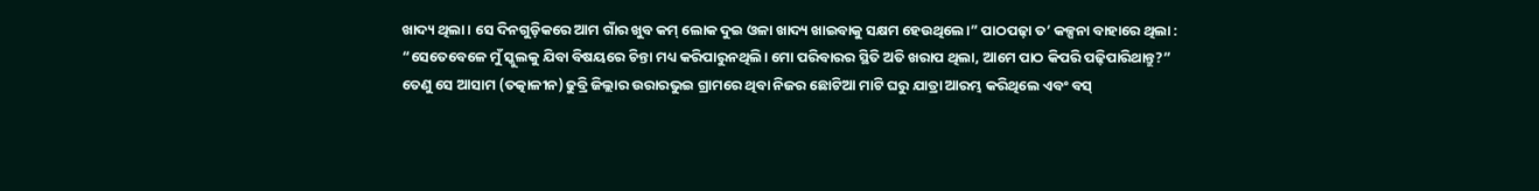ଖାଦ୍ୟ ଥିଲା। ସେ ଦିନଗୁଡ଼ିକରେ ଆମ ଗାଁର ଖୁବ କମ୍ ଲୋକ ଦୁଇ ଓଳା ଖାଦ୍ୟ ଖାଇବାକୁ ସକ୍ଷମ ହେଉଥିଲେ।” ପାଠପଢ଼ା ତ’ କଳ୍ପନା ବାହାରେ ଥିଲା : “ସେତେବେଳେ ମୁଁ ସ୍କୁଲକୁ ଯିବା ବିଷୟରେ ଚିନ୍ତା ମଧ୍ୟ କରିପାରୁନଥିଲି। ମୋ ପରିବାରର ସ୍ଥିତି ଅତି ଖରାପ ଥିଲା, ଆମେ ପାଠ କିପରି ପଢ଼ିପାରିଥାନ୍ତୁ?”
ତେଣୁ ସେ ଆସାମ (ତତ୍କାଳୀନ) ଢୁବ୍ରି ଜିଲ୍ଲାର ଉରାରଭୁଇ ଗ୍ରାମରେ ଥିବା ନିଜର ଛୋଟିଆ ମାଟି ଘରୁ ଯାତ୍ରା ଆରମ୍ଭ କରିଥିଲେ ଏବଂ ବସ୍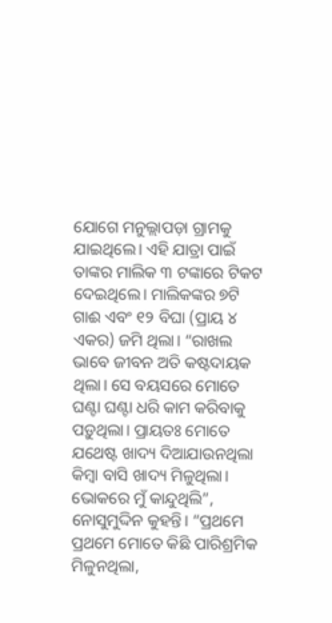ଯୋଗେ ମନୁଲ୍ଲାପଡ଼ା ଗ୍ରାମକୁ ଯାଇଥିଲେ। ଏହି ଯାତ୍ରା ପାଇଁ ତାଙ୍କର ମାଲିକ ୩ ଟଙ୍କାରେ ଟିକଟ ଦେଇଥିଲେ। ମାଲିକଙ୍କର ୭ଟି ଗାଈ ଏବଂ ୧୨ ବିଘା (ପ୍ରାୟ ୪ ଏକର) ଜମି ଥିଲା। “ରାଖଲ ଭାବେ ଜୀବନ ଅତି କଷ୍ଟଦାୟକ ଥିଲା। ସେ ବୟସରେ ମୋତେ ଘଣ୍ଟା ଘଣ୍ଟା ଧରି କାମ କରିବାକୁ ପଡ଼ୁଥିଲା। ପ୍ରାୟତଃ ମୋତେ ଯଥେଷ୍ଟ ଖାଦ୍ୟ ଦିଆଯାଉନଥିଲା କିମ୍ବା ବାସି ଖାଦ୍ୟ ମିଳୁଥିଲା। ଭୋକରେ ମୁଁ କାନ୍ଦୁଥିଲି”, ନୋସୁମୁଦ୍ଦିନ କୁହନ୍ତି। “ପ୍ରଥମେ ପ୍ରଥମେ ମୋତେ କିଛି ପାରିଶ୍ରମିକ ମିଳୁନଥିଲା,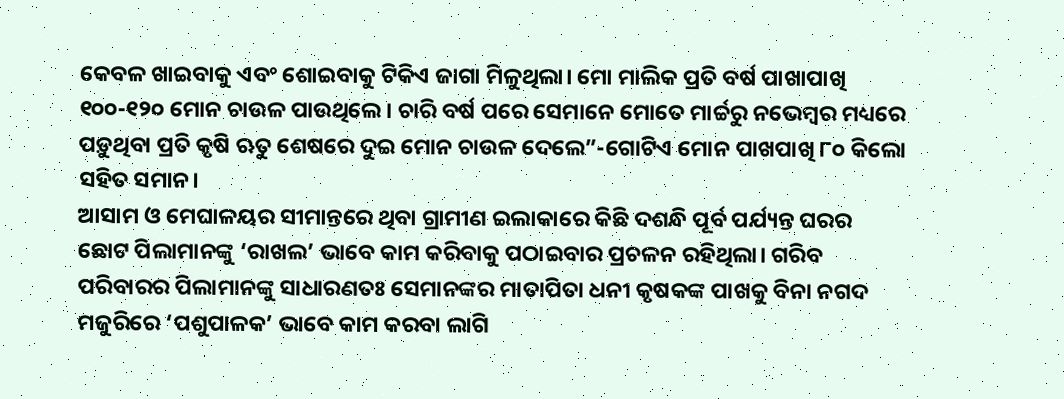କେବଳ ଖାଇବାକୁ ଏବଂ ଶୋଇବାକୁ ଟିକିଏ ଜାଗା ମିଳୁଥିଲା। ମୋ ମାଲିକ ପ୍ରତି ବର୍ଷ ପାଖାପାଖି ୧୦୦-୧୨୦ ମୋନ ଚାଉଳ ପାଉଥିଲେ। ଚାରି ବର୍ଷ ପରେ ସେମାନେ ମୋତେ ମାର୍ଚ୍ଚରୁ ନଭେମ୍ବର ମଧ୍ୟରେ ପଡ଼ୁଥିବା ପ୍ରତି କୃଷି ଋତୁ ଶେଷରେ ଦୁଇ ମୋନ ଚାଉଳ ଦେଲେ”-ଗୋଟିଏ ମୋନ ପାଖପାଖି ୮୦ କିଲୋ ସହିତ ସମାନ।
ଆସାମ ଓ ମେଘାଳୟର ସୀମାନ୍ତରେ ଥିବା ଗ୍ରାମୀଣ ଇଲାକାରେ କିଛି ଦଶନ୍ଧି ପୂର୍ବ ପର୍ଯ୍ୟନ୍ତ ଘରର ଛୋଟ ପିଲାମାନଙ୍କୁ ‘ରାଖଲ’ ଭାବେ କାମ କରିବାକୁ ପଠାଇବାର ପ୍ରଚଳନ ରହିଥିଲା। ଗରିବ ପରିବାରର ପିଲାମାନଙ୍କୁ ସାଧାରଣତଃ ସେମାନଙ୍କର ମାତାପିତା ଧନୀ କୃଷକଙ୍କ ପାଖକୁ ବିନା ନଗଦ ମଜୁରିରେ ‘ପଶୁପାଳକ’ ଭାବେ କାମ କରବା ଲାଗି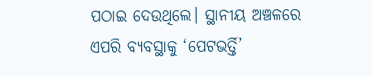ପଠାଇ ଦେଉଥିଲେ। ସ୍ଥାନୀୟ ଅଞ୍ଚଳରେ ଏପରି ବ୍ୟବସ୍ଥାକୁ ‘ପେଟଭର୍ତ୍ତି’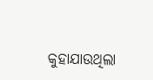କୁହାଯାଉଥିଲା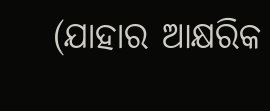(ଯାହାର ଆକ୍ଷରିକ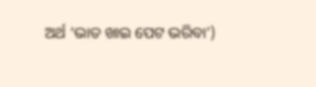ଅର୍ଥ ‘ଭାତ ଖାଇ ପେଟ ଭରିବା’)